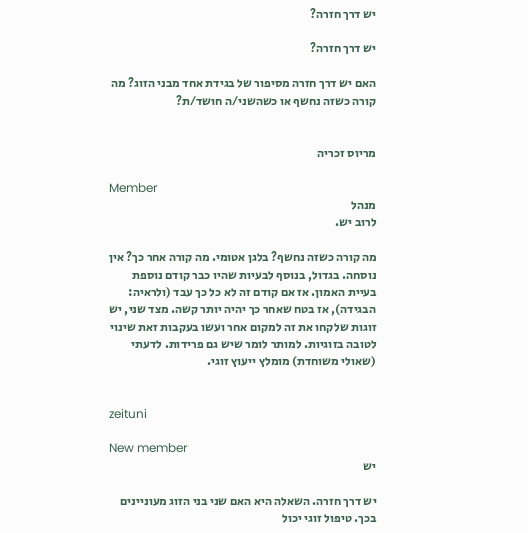יש דרך חזרה?

יש דרך חזרה?

האם יש דרך חזרה מסיפור של בגידת אחד מבני הזוג? מה קורה כשזה נחשף או כשהשני/ה חושד/ת?


מריוס זכריה

Member
מנהל
לרוב יש.

מה קורה כשזה נחשף? בלגן אטומי. מה קורה אחר כך? אין נוסחה. בגדול, בנוסף לבעיות שהיו כבר קודם נוספת בעיית האמון. אז אם קודם זה לא כל כך עבד (ולראיה: הבגידה), אז בטח שאחר כך יהיה יותר קשה. מצד שני, יש זוגות שלקחו את זה למקום אחר ועשו בעקבות זאת שינוי לטובה בזוגיות. למותר לומר שיש גם פרידות. לדעתי (שאולי משוחדת) מומלץ ייעוץ זוגי.


zeituni

New member
יש

יש דרך חזרה. השאלה היא האם שני בני הזוג מעוניינים בכך. טיפול זוגי יכול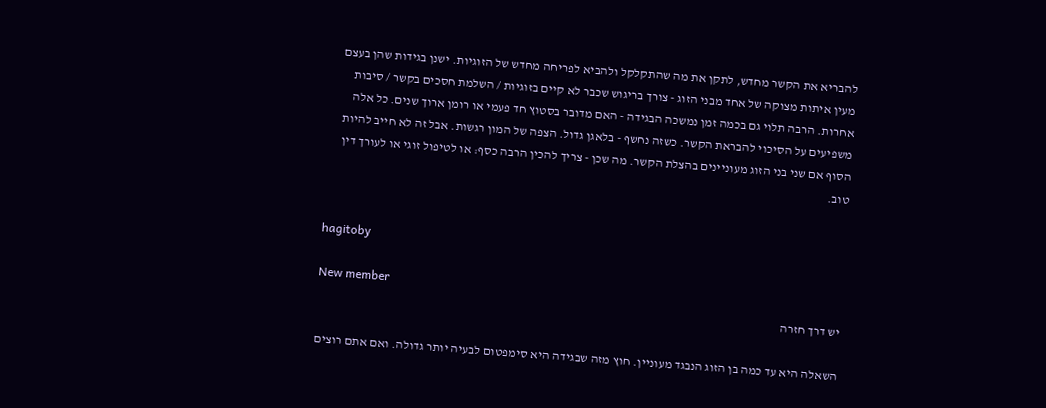להבריא את הקשר מחדש, לתקן את מה שהתקלקל ולהביא לפריחה מחדש של הזוגיות. ישנן בגידות שהן בעצם מעין איתות מצוקה של אחד מבני הזוג - צורך בריגוש שכבר לא קיים בזוגיות / השלמת חסכים בקשר / סיבות אחרות. הרבה תלוי גם בכמה זמן נמשכה הבגידה - האם מדובר בסטוץ חד פעמי או רומן ארוך שנים. כל אלה משפיעים על הסיכוי להבראת הקשר. כשזה נחשף - בלאגן גדול. הצפה של המון רגשות. אבל זה לא חייב להיות הסוף אם שני בני הזוג מעוניינים בהצלת הקשר. מה שכן - צריך להכין הרבה כסף: או לטיפול זוגי או לעורך דין טוב.


hagitoby

New member
יש דרך חזרה

השאלה היא עד כמה בן הזוג הנבגד מעוניין. חוץ מזה שבגידה היא סימפטום לבעיה יותר גדולה. ואם אתם רוצים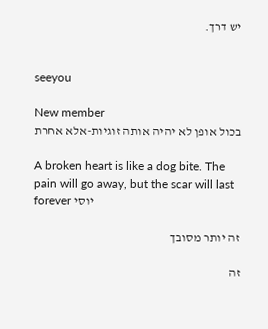יש דרך.


seeyou

New member
בכול אופן לא יהיה אותה זוגיות-אלא אחרת

A broken heart is like a dog bite. The pain will go away, but the scar will last forever יוסי

זה יותר מסובך

זה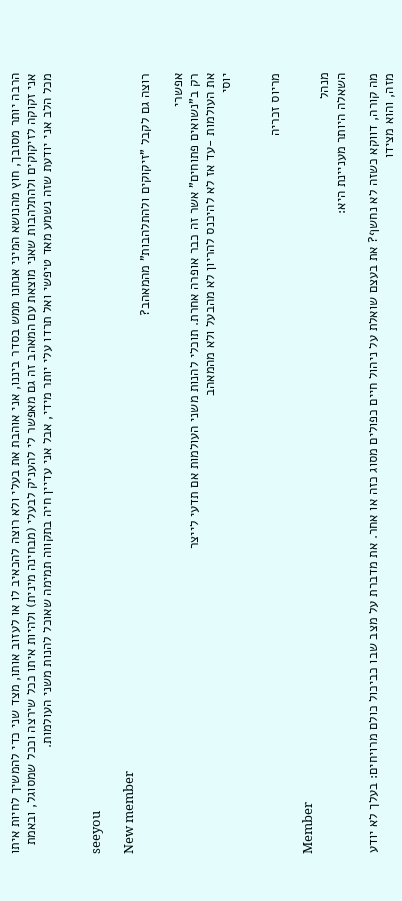הרבה יותר מסובך, חוץ מהנושא המיני אנחנו ממש בסדר ביננו, אני אוהבת את בעלי ולא רוצה להכאיב לו או לעזוב אותו, מצד שני כדי להמשיך לחיות איתו אני זקוקה לזיקוקים ולהתלהבות שאני מוצאת עם המאהב זה גם מאפשר לי להעניק לבעלי (מבחינה מינית) ולהיות איתו ככל שירצה וככל שמסוגל, ובאמת מכל הלב אני יודעת שזה נשמע מאד טיפשי ואל תרדו עלי יותר מידי, אבל אני עדיין חיה בתקווה תמימה שאוכל להנות משני העולמות.


seeyou

New member
רוצה גם לקבל "זיקוקים ולהתלהבות" מהמאהב?

אפשרי
רק ב"נשואים פתוחים" אשר זה כבר אופרה אחרת. תוכלי להנות משני העולמות אם תדעי לייצר
את העולמות -עד אז לא להיכנס להריון לא מהבעל ולא מהמאהב
יוסי


מריוס זכריה

Member
מנהל
השאלה היותר מעניינת היא:

מה קורה, דווקא כשזה לא נחשף? את בעצם שואלת על ניהול חיים כפולים מסוג כזה או אחר. את מדברת על מצב שבו כביכול כולם מרויחים: בעלך לא יודע מזה, והוא מצידו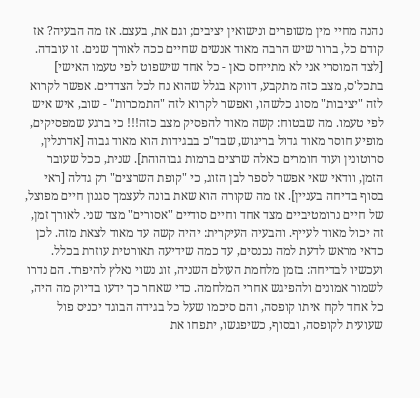נהנה מחיי מין משופרים ונישואין יציבים; וגם את, בעצם. אז מה הבעיה? אז קודם כל, ברור שיש הרבה מאוד אנשים שחיים ככה לאורך שנים. זו עובדה. [לצד המוסרי אני לא מתייחס כאן - כל אחד שישפוט לפי טעמו האישי] בתכל'ס, מצב כזה מתקבע, דווקא בגלל שהוא נח לכל הצדדים. אפשר לקרוא לזה "יציבות" מסוג כלשהו, ואפשר לקרוא לזה "התמכרות" - שוב, איש איש לפי טעמו. מה שבטוח: קשה מאוד להפסיק מצב כזה!!! כי ברגע שמפסיקים, מופיע חוסר מאוד גדול בריגוש, שבד"כ בבגידות הוא מאוד גבוה [אדרנלין, סרוטונין ועוד חומרים כאלה שרצים ברמות גבוהוהת]. שנית, ככל שעובר הזמן, וודאי שאי אפשר לספר לבן הזוג, כי "קופת השרצים" רק גדלה [ראי בסוף בדיחה בעניין]. אז מה שקורה הוא שאת בונה לעצמך סגנון חיים מפוצל, של חיים נרומטיביים מצד אחד וחיים סודיים "אסורים" מצד שני. לאורך זמן, זה יכול מאוד לעייף. והבעיה העיקרית: יהיה קשה עד מאוד לצאת מזה. לכן כדאי מראש לדעת למה נכנסים, עד כמה שידיעה תאורטית עוזרת בכלל. ועכשיו לבדיחה: בזמן מלחמת העולם השניה, זוג נשוי נאלץ להיפרד. הם נדרו לשמור אמונים ולהפיגש אחרי המלחמה. כדי שאחר כך ידעו בדיוק מה היה, כל אחד לקח איתו קופסה, והם סיכמו שעל כל בגידה הבוגד יכניס פול שעועית לקופסה, ובסוף, כשיפגשו, יתפחו את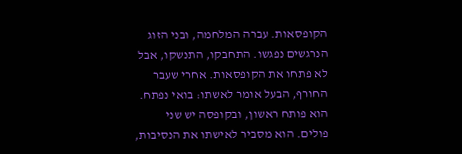הקופסאות. עברה המלחמה, ובני הזוג הנרגשים נפגשו. התחבקו, התנשקו, אבל לא פתחו את הקופסאות. אחרי שעבר החורף, הבעל אומר לאשתו: בואי נפתח. הוא פותח ראשון, ובקופסה יש שני פולים. הוא מסביר לאישתו את הנסיבות,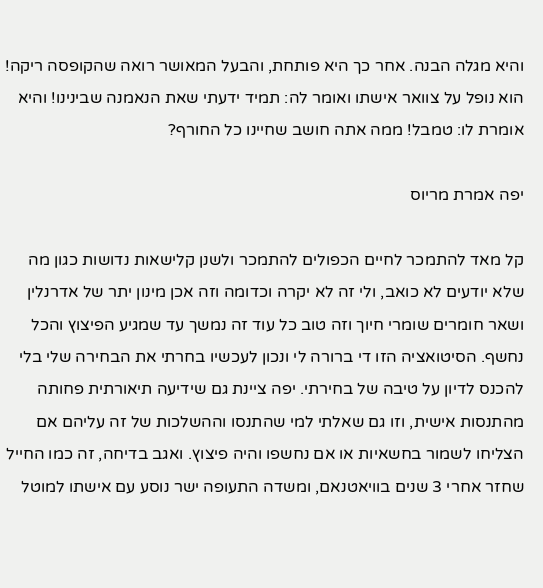והיא מגלה הבנה. אחר כך היא פותחת, והבעל המאושר רואה שהקופסה ריקה! הוא נופל על צוואר אישתו ואומר לה: תמיד ידעתי שאת הנאמנה שבינינו! והיא אומרת לו: טמבל! ממה אתה חושב שחיינו כל החורף?

יפה אמרת מריוס

קל מאד להתמכר לחיים הכפולים להתמכר ולשנן קלישאות נדושות כגון מה שלא יודעים לא כואב, ולי זה לא יקרה וכדומה וזה אכן מינון יתר של אדרנלין ושאר חומרים שומרי חיוך וזה טוב כל עוד זה נמשך עד שמגיע הפיצוץ והכל נחשף. הסיטואציה הזו די ברורה לי ונכון לעכשיו בחרתי את הבחירה שלי בלי להכנס לדיון על טיבה של בחירתי. יפה ציינת גם שידיעה תיאורתית פחותה מהתנסות אישית, וזו גם שאלתי למי שהתנסו וההשלכות של זה עליהם אם הצליחו לשמור בחשאיות או אם נחשפו והיה פיצוץ. ואגב בדיחה, זה כמו החייל שחזר אחרי 3 שנים בוויאטנאם, ומשדה התעופה ישר נוסע עם אישתו למוטל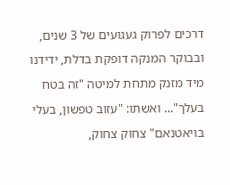דרכים לפרוק געגועים של 3 שנים, ובבוקר המנקה דופקת בדלת, ידידנו מיד מזנק מתחת למיטה "זה בטח בעלך"... ואשתו: "עזוב טפשון, בעלי בויאטנאם" צחוק צחוק,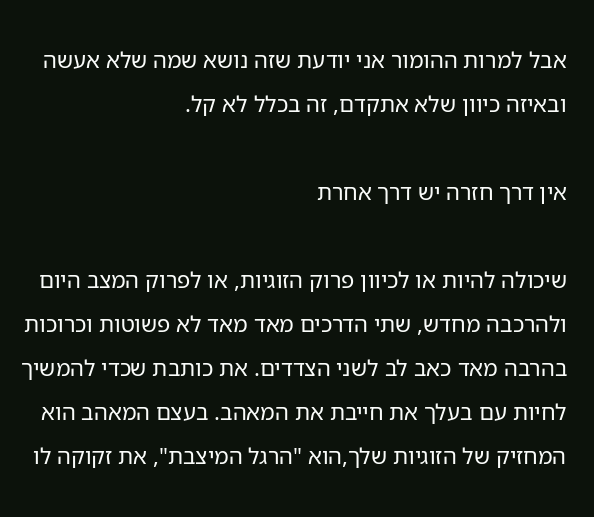אבל למרות ההומור אני יודעת שזה נושא שמה שלא אעשה ובאיזה כיוון שלא אתקדם, זה בכלל לא קל.

אין דרך חזרה יש דרך אחרת

שיכולה להיות או לכיוון פרוק הזוגיות, או לפרוק המצב היום ולהרכבה מחדש, שתי הדרכים מאד מאד לא פשוטות וכרוכות בהרבה מאד כאב לב לשני הצדדים. את כותבת שכדי להמשיך לחיות עם בעלך את חייבת את המאהב. בעצם המאהב הוא המחזיק של הזוגיות שלך,הוא "הרגל המיצבת", את זקוקה לו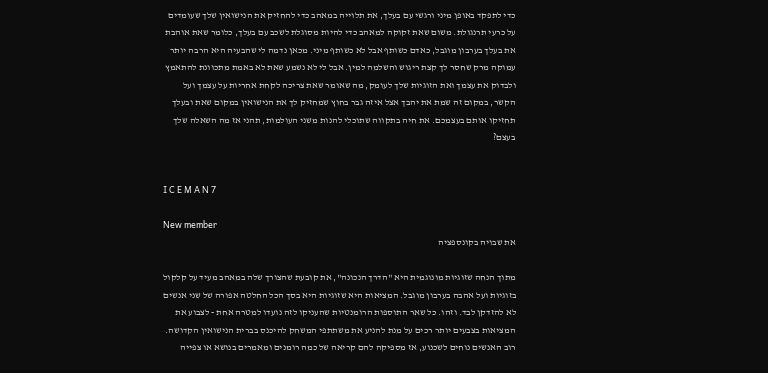כדי לתפקד באופן מיני ורגשי עם בעלך, את תלוייה במאהב כדי להחזיק את הנישואין שלך שעומדים על כרעי תרנגולת. משום שאת זקוקה למאהב כדי להיות מסוגלת לשכב עם בעלך, כלומר שאת אוהבת את בעלך בערבון מוגבל, כאדם כשותף אבל לא כשותף מיני. מכאן נדמה לי שהבעיה היא הרבה יותר עמוקה מרק שחסר לך קצת ריגוש והשלמה למין. אבל לי לא נשמע שאת לא באמת מתכוונת להתאמץ ולבדוק את עצמך ואת הזוגיות שלך לעומק, מה שאומר שאת צריכה לקחת אחריות על עצמך ועל הקשר, במקום זה שמת את יהבך אצל איזה גבר בחוץ שמחזיק לך את הנישואין במקום שאת ובעלך תחזיקו אותם בעצמכם. את חיה בתקווה שתוכלי להנות משני העולמות, תהני אז מה השאלה שלך בעצם?


I C E M A N 7

New member
את שבויה בקונספציה

מתוך הנחה שזוגיות מונוגמית היא "הדרך הנכונה", את קובעת שהצורך שלה במאהב מעיד על קלקול בזוגיות ועל אהבה בערבון מוגבל. המציאות היא שזוגיות היא בסך הכל החלטה אפורה של שני אנשים לא להזדקן לבד. וזהו. כל שאר התוספות הרומנטיות שהעניקו לזה נועדו למטרה אחת - לצבוע את המציאות בצבעים יותר רכים על מנת להניע את משתתפי המשחק להיכנס בברית הנישואין הקדושה. רוב האנשים נוחים לשכנוע, אז מספיקה להם קריאה של כמה רומנים ומאמרים בנושא או צפייה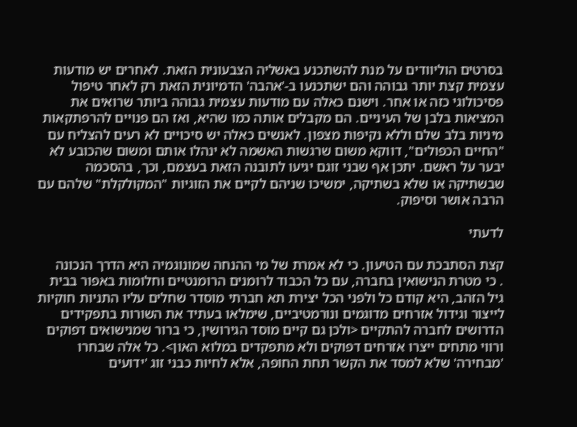בסרטים הוליוודים על מנת להשתכנע באשליה הצבעונית הזאת. לאחרים יש מודעות עצמית קצת יותר גבוהה והם ישתכנעו ב-'אהבה' הדמיונית הזאת רק לאחר טיפול פסיכולוגי כזה או אחר. וישנם כאלה עם מודעות עצמית גבוהה ביותר שרואים את המציאות בלבן של העיניים. הם מקבלים אותה כמו שהיא, ואז הם פנויים להרפתקאות מיניות בלב שלם וללא נקיפות מצפון. לאנשים כאלה יש סיכויים לא רעים להצליח עם "החיים הכפולים", דווקא משום שרגשות האשמה לא ינהלו אותם ומשום שהכובע לא יבער על ראשם. יתכן אף שבני זוגם יגיעו לתובנה הזאת בעצמם, וכך, בהסכמה שבשתיקה או שלא בשתיקה, ימשיכו שניהם לקיים את הזוגיות "המקולקלת" שלהם עם הרבה אושר וסיפוק.

לדעתי

קצת הסתבכת עם הטיעון. כי לא אמרת של מי ההנחה שמונוגמיה היא הדרך הנכונה
. כי מטרת הנישואין בחברה, עם כל הכבוד לרומנים הרומנטיים וחלומות באפור בבית גיל הזהב, היא קודם כל ולפני הכל יצירת תא חברתי מוסדר שחלים עליו התניות חוקיות לייצור וגידול אזרחים מדוגמים ונורמטיביים, שימלאו בעתיד את השורות בתפקידים הדרושים לחברה להתקיים <ולכן גם קיים מוסד הגירושין, כי ברור שמנישואים דפוקים ורווי מתחים ייצרו אזרחים דפוקים ולא מתפקדים במלוא האון>. כל אלה שבחרו 'מבחירה' שלא למסד את הקשר תחת החופה, אלא לחיות כבני זוג 'ידועים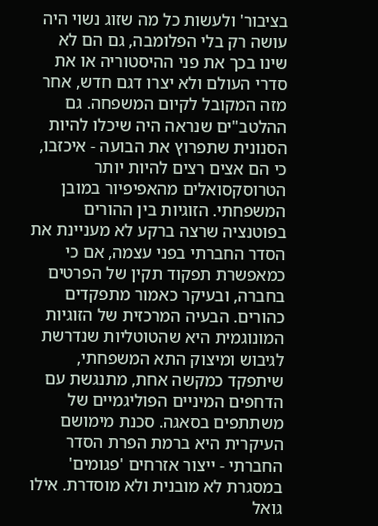בציבור' ולעשות כל מה שזוג נשוי היה עושה רק בלי הפלומבה, גם הם לא שינו בכך את פני ההיסטוריה או את סדרי העולם ולא יצרו דגם חדש, אחר מזה המקובל לקיום המשפחה. גם ההלטב"ים שנראה היה שיכלו להיות הסנונית שתפרוץ את הבועה - איכזבו, כי הם אצים רצים להיות יותר הטרוסקסואלים מהאפיפיור במובן המשפחתי. הזוגיות בין ההורים בפוטנציה שרצה ברקע לא מעניינת את הסדר החברתי בפני עצמה, אם כי כמאפשרת תפקוד תקין של הפרטים בחברה, ובעיקר כאמור מתפקדים כהורים. הבעיה המרכזית של הזוגיות המונוגמית היא שהטוטליות שנדרשת לגיבוש ומיצוק התא המשפחתי, שיתפקד כמקשה אחת, מתנגשת עם הדחפים המיניים הפוליגמיים של משתתפים בסאגה. סכנת מימושם העיקרית היא ברמת הפרת הסדר החברתי - ייצור אזרחים 'פגומים' במסגרת לא מובנית ולא מוסדרת. אילו גואל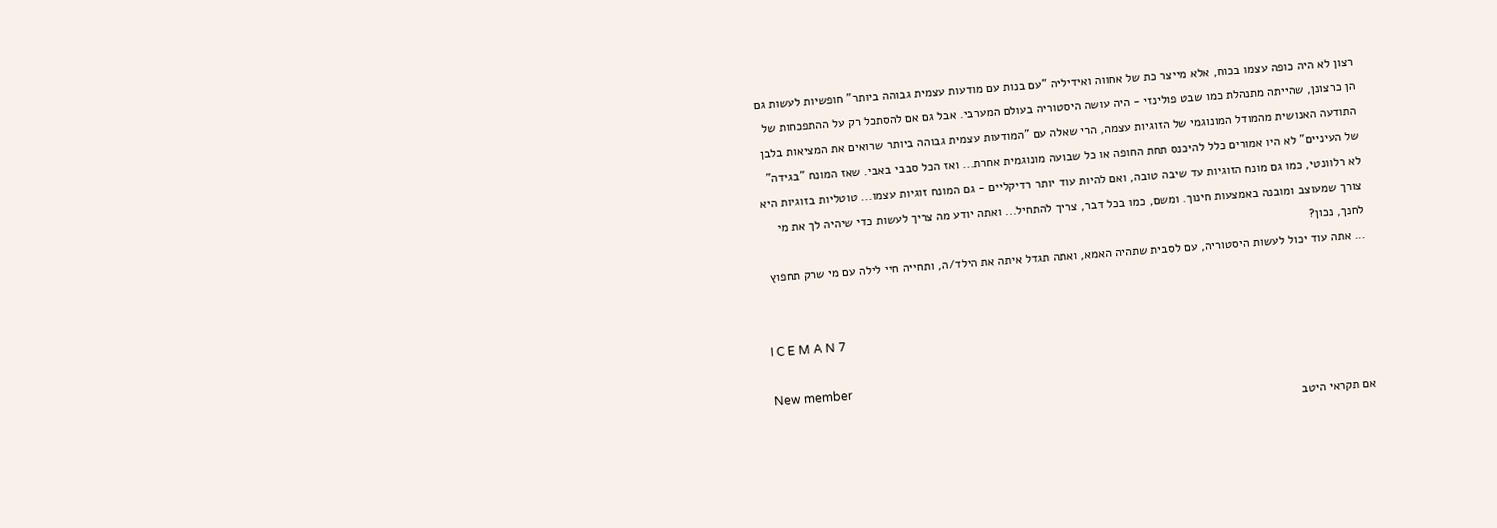רצון לא היה כופה עצמו בכוח, אלא מייצר כת של אחווה ואידיליה "עם בנות עם מודעות עצמית גבוהה ביותר" חופשיות לעשות גם הן כרצונן, שהייתה מתנהלת כמו שבט פולינזי - היה עושה היסטוריה בעולם המערבי. אבל גם אם להסתכל רק על ההתפכחות של התודעה האנושית מהמודל המונוגמי של הזוגיות עצמה, הרי שאלה עם "המודעות עצמית גבוהה ביותר שרואים את המציאות בלבן של העיניים" לא היו אמורים כלל להיכנס תחת החופה או כל שבועה מונוגמית אחרת... ואז הכל סבבי באבי. שאז המונח "בגידה" לא רלוונטי, כמו גם מונח הזוגיות עד שיבה טובה, ואם להיות עוד יותר רדיקליים - גם המונח זוגיות עצמו... טוטליות בזוגיות היא צורך שמעוצב ומובנה באמצעות חינוך. ומשם, כמו בכל דבר, צריך להתחיל... ואתה יודע מה צריך לעשות כדי שיהיה לך את מי לחנך, נכון?
... אתה עוד יכול לעשות היסטוריה, עם לסבית שתהיה האמא, ואתה תגדל איתה את הילד/ה, ותחייה חיי לילה עם מי שרק תחפוץ


I C E M A N 7

New member
אם תקראי היטב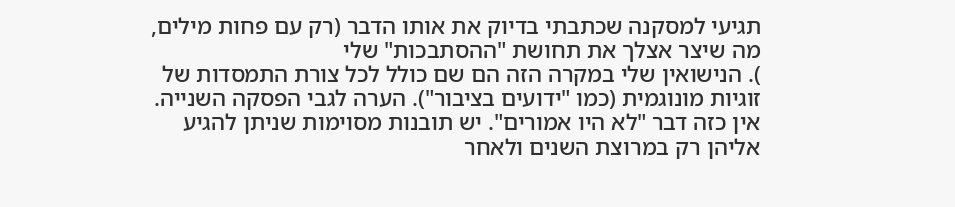תגיעי למסקנה שכתבתי בדיוק את אותו הדבר (רק עם פחות מילים, מה שיצר אצלך את תחושת "ההסתבכות" שלי
). הנישואין שלי במקרה הזה הם שם כולל לכל צורת התמסדות של זוגיות מונוגמית (כמו "ידועים בציבור"). הערה לגבי הפסקה השנייה. אין כזה דבר "לא היו אמורים". יש תובנות מסוימות שניתן להגיע אליהן רק במרוצת השנים ולאחר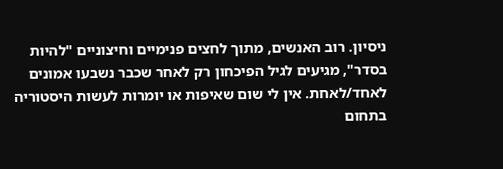ניסיון. רוב האנשים, מתוך לחצים פנימיים וחיצוניים "להיות בסדר", מגיעים לגיל הפיכחון רק לאחר שכבר נשבעו אמונים לאחד/לאחת. אין לי שום שאיפות או יומרות לעשות היסטוריה בתחום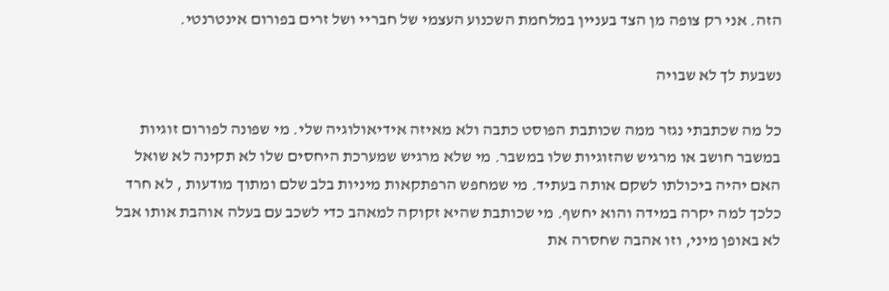הזה. אני רק צופה מן הצד בעניין במלחמת השכנוע העצמי של חבריי ושל זרים בפורום אינטרנטי.

נשבעת לך לא שבויה

כל מה שכתבתי נגזר ממה שכותבת הפוסט כתבה ולא מאיזה אידיאולוגיה שלי. מי שפונה לפורום זוגיות במשבר חושב או מרגיש שהזוגיות שלו במשבר. מי שלא מרגיש שמערכת היחסים שלו לא תקינה לא שואל האם יהיה ביכולתו לשקם אותה בעתיד. מי שמחפש הרפתקאות מיניות בלב שלם ומתוך מודעות , לא חרד כלכך למה יקרה במידה והוא יחשף. מי שכותבת שהיא זקוקה למאהב כדי לשכב עם בעלה אוהבת אותו אבל לא באופן מיני, וזו אהבה שחסרה את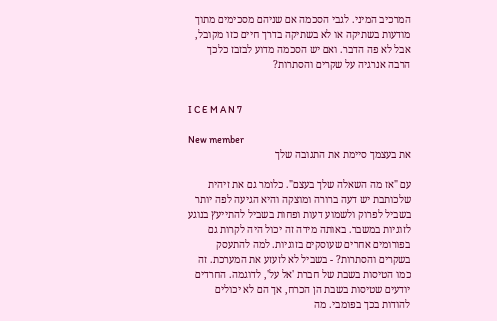המרכיב המיני. לגבי הסכמה אם שניהם מסכימים מתוך מודעות בשתיקה או לא בשתיקה בדרך חיים כזו מקובל, אבל לא פה הדבר. ואם יש הסכמה מדוע לבזבז כלכך הרבה אנרגיה על שקרים והסתרות?


I C E M A N 7

New member
את בעצמך סיימת את התגובה שלך

עם "אז מה השאלה שלך בעצם". כלומר גם את זיהית שלכותבת יש דעה ברורה ומוצקה והיא הגיעה לפה יותר בשביל לפרוק ולשמוע דעות ופחות בשביל להתייעץ בנוגע לזוגיות במשבר. באותה מידה זה יכול היה לקרות גם בפורומים אחרים שעוסקים בזוגיות. למה להתעסק בשקרים והסתרות? - בשביל לא לזעזע את המערכת. זה כמו הטיסות בשבת של חברת 'אל על', לדוגמה. החרדים יודעים שטיסות בשבת הן הכרח, אך הם לא יכולים להודות בכך בפומבי. מה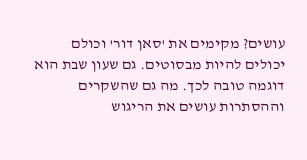עושים? מקימים את 'סאן דור' וכולם יכולים להיות מבסוטים. גם שעון שבת הוא דוגמה טובה לכך. מה גם שהשקרים וההסתרות עושים את הריגוש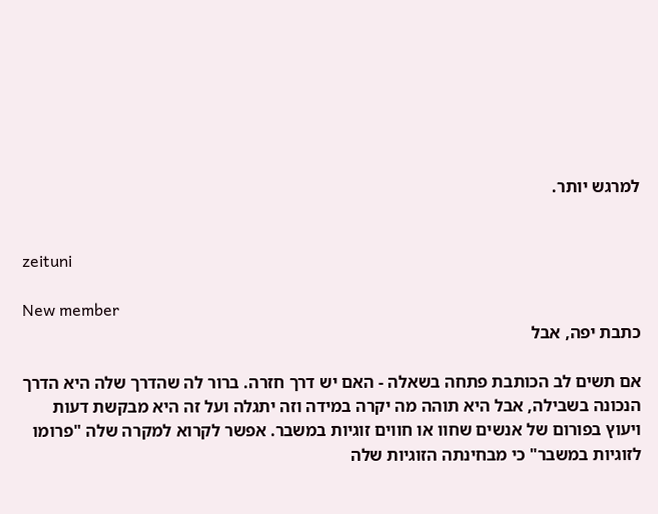למרגש יותר.


zeituni

New member
כתבת יפה, אבל

אם תשים לב הכותבת פתחה בשאלה - האם יש דרך חזרה. ברור לה שהדרך שלה היא הדרך הנכונה בשבילה, אבל היא תוהה מה יקרה במידה וזה יתגלה ועל זה היא מבקשת דעות ויעוץ בפורום של אנשים שחוו או חווים זוגיות במשבר. אפשר לקרוא למקרה שלה "פרומו לזוגיות במשבר" כי מבחינתה הזוגיות שלה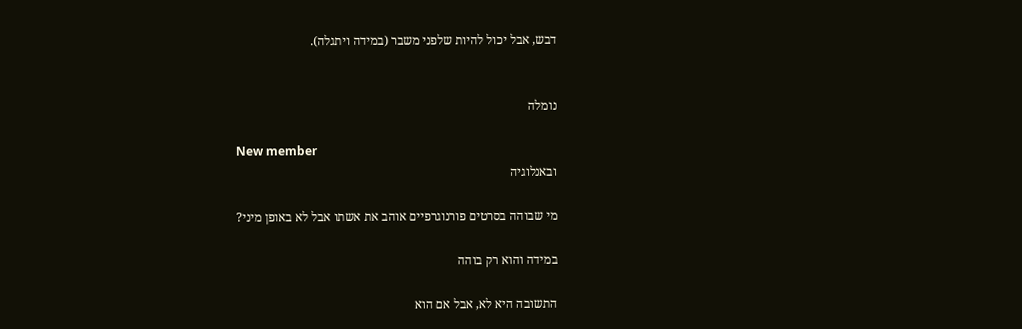דבש, אבל יכול להיות שלפני משבר (במידה ויתגלה).


נומלה

New member
ובאנלוגיה

מי שבוהה בסרטים פורנוגרפיים אוהב את אשתו אבל לא באופן מיני?

במידה והוא רק בוהה

התשובה היא לא, אבל אם הוא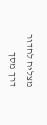מצליח לחדור דרך מסך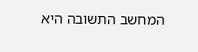המחשב התשובה היא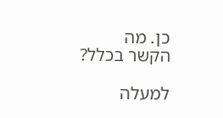כן. מה הקשר בכלל?

למעלה